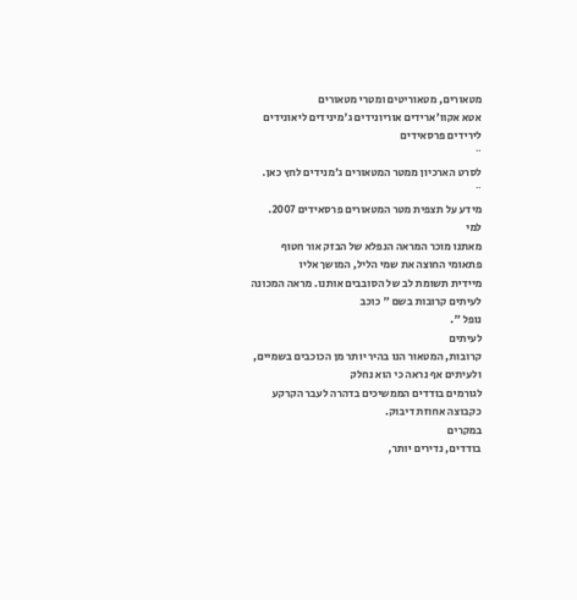מטאורים, מטאוריטים ומטרי מטאורים
אטא אקוו'ארידים אוריונידים ג'מינידים ליאונידים לירידים פרסאידים
¨
לסרט הארכיון ממטר המטאורים ג'מנידים לחץ כאן.
¨
מידע על תצפית מטר המטאורים פרסאידים 2007.
למי
מאתנו מוכר המראה הנפלא של הבזק אור חטוף פתאומי החוצה את שמי הליל, המושך אליו
מיידית תשומת לב של הסובבים אותנו. מראה המכונה לעיתים קרובות בשם " כוכב
נופל ".
לעיתים
קרובות, המטאור הנו בהיר יותר מן הכוכבים בשמיים, ולעיתים אף נראה כי הוא נחלק
לגורמים בודדים הממשיכים בדהרה לעבר הקרקע כקבוצה אחוזת דיבוק.
במקרים
בודדים, נדירים יותר,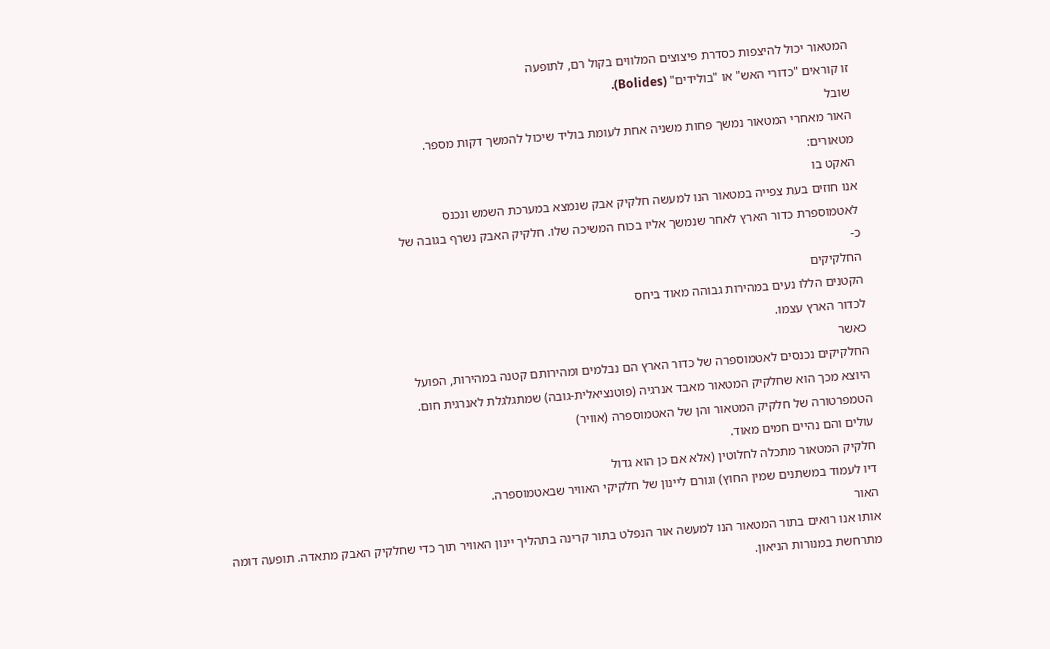המטאור יכול להיצפות כסדרת פיצוצים המלווים בקול רם, לתופעה
זו קוראים "כדורי האש" או "בולידים" (Bolides).
שובל
האור מאחרי המטאור נמשך פחות משניה אחת לעומת בוליד שיכול להמשך דקות מספר.
מטאורים:
האקט בו
אנו חוזים בעת צפייה במטאור הנו למעשה חלקיק אבק שנמצא במערכת השמש ונכנס
לאטמוספרת כדור הארץ לאחר שנמשך אליו בכוח המשיכה שלו. חלקיק האבק נשרף בגובה של
כ-
החלקיקים
הקטנים הללו נעים במהירות גבוהה מאוד ביחס
לכדור הארץ עצמו.
כאשר
החלקיקים נכנסים לאטמוספרה של כדור הארץ הם נבלמים ומהירותם קטנה במהירות, הפועל
היוצא מכך הוא שחלקיק המטאור מאבד אנרגיה (פוטנציאלית-גובה) שמתגלגלת לאנרגית חום.
הטמפרטורה של חלקיק המטאור והן של האטמוספרה (אוויר)
עולים והם נהיים חמים מאוד.
חלקיק המטאור מתכלה לחלוטין (אלא אם כן הוא גדול
דיו לעמוד במשתנים שמין החוץ) וגורם ליינון של חלקיקי האוויר שבאטמוספרה.
האור
אותו אנו רואים בתור המטאור הנו למעשה אור הנפלט בתור קרינה בתהליך יינון האוויר תוך כדי שחלקיק האבק מתאדה. תופעה דומה
מתרחשת במנורות הניאון.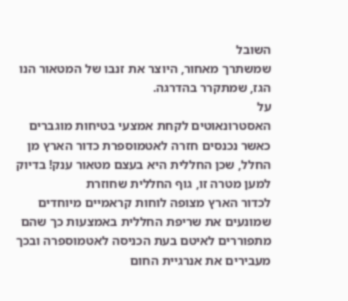השובל
שמשתרך מאחור, היוצר את זנבו של המטאור הנו הגז, שמתקרר בהדרגה.
על
האסטרונאוטים לקחת אמצעי בטיחות מוגברים כאשר נכנסים חזרה לאטמוספרת כדור הארץ מן
החלל, שכן החללית היא בעצם מטאור ענק! בדיוק למען מטרה זו, גוף החללית שחוזרת
לכדור הארץ מצופה לוחות קראמיים מיוחדים שמונעים את שריפת החללית באמצעות כך שהם
מתפוררים לאיטם בעת הכניסה לאטמוספרה ובכך מעבירים את אנרגיית החום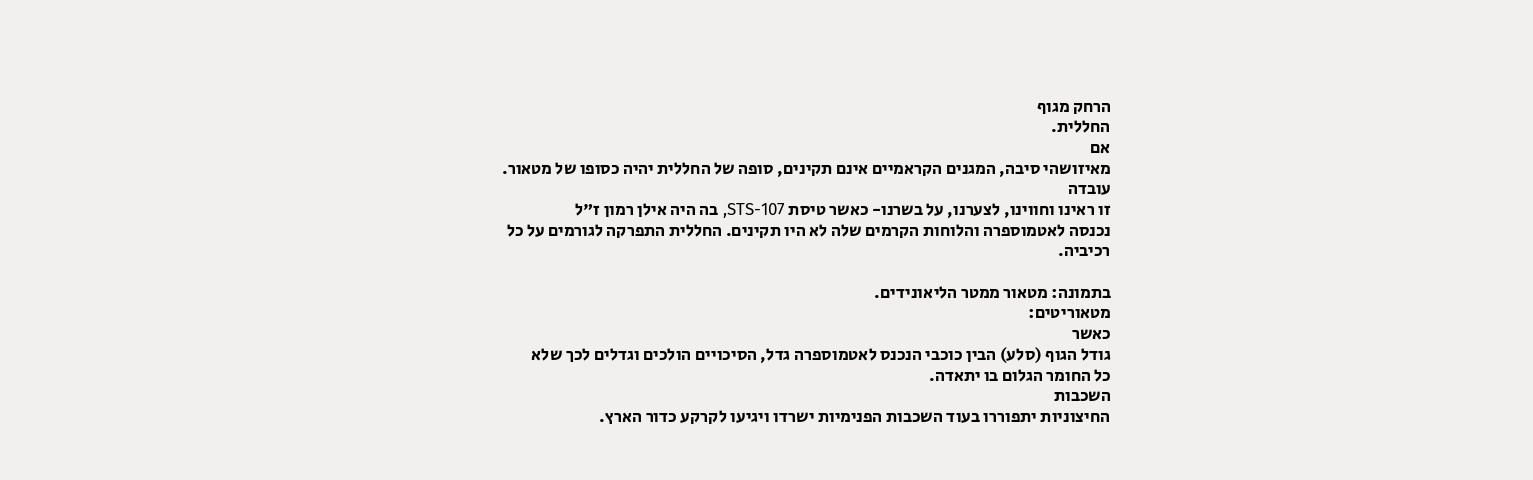הרחק מגוף
החללית.
אם
מאיזושהי סיבה, המגנים הקראמיים אינם תקינים, סופה של החללית יהיה כסופו של מטאור.
עובדה
זו ראינו וחווינו, לצערנו, על בשרנו- כאשר טיסת STS-107, בה היה אילן רמון ז"ל
נכנסה לאטמוספרה והלוחות הקרמים שלה לא היו תקינים. החללית התפרקה לגורמים על כל
רכיביה.

בתמונה: מטאור ממטר הליאונידים.
מטאוריטים:
כאשר
גודל הגוף (סלע) הבין כוכבי הנכנס לאטמוספרה גדל, הסיכויים הולכים וגדלים לכך שלא
כל החומר הגלום בו יתאדה.
השכבות
החיצוניות יתפוררו בעוד השכבות הפנימיות ישרדו ויגיעו לקרקע כדור הארץ.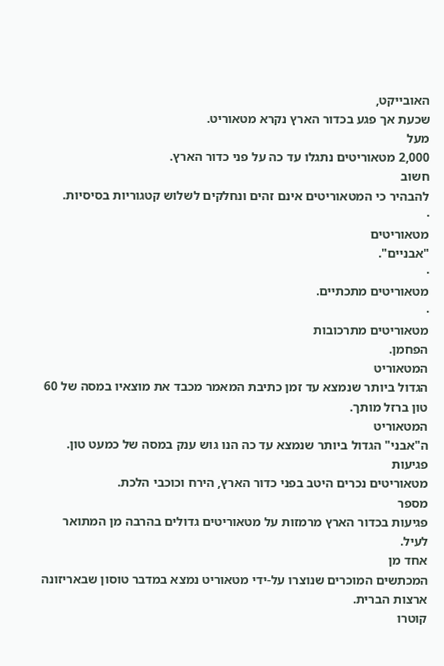האובייקט,
שכעת אך פגע בכדור הארץ נקרא מטאוריט.
מעל
2,000 מטאוריטים נתגלו עד כה על פני כדור הארץ.
חשוב
להבהיר כי המטאוריטים אינם זהים ונחלקים לשלוש קטגוריות בסיסיות.
·
מטאוריטים
"אבניים".
·
מטאוריטים מתכתיים.
·
מטאוריטים מתרכובות
הפחמן.
המטאוריט
הגדול ביותר שנמצא עד זמן כתיבת המאמר מכבד את מוצאיו במסה של 60 טון ברזל מותך.
המטאוריט
ה"אבני" הגדול ביותר שנמצא עד כה הנו גוש ענק במסה של כמעט טון.
פגיעות
מטאוריטים נכרים היטב בפני כדור הארץ, הירח וכוכבי הלכת.
מספר
פגיעות בכדור הארץ מרמזות על מטאוריטים גדולים בהרבה מן המתואר לעיל.
אחד מן
המכתשים המוכרים שנוצרו על-ידי מטאוריט נמצא במדבר טוסון שבאריזונה ארצות הברית.
קוטרו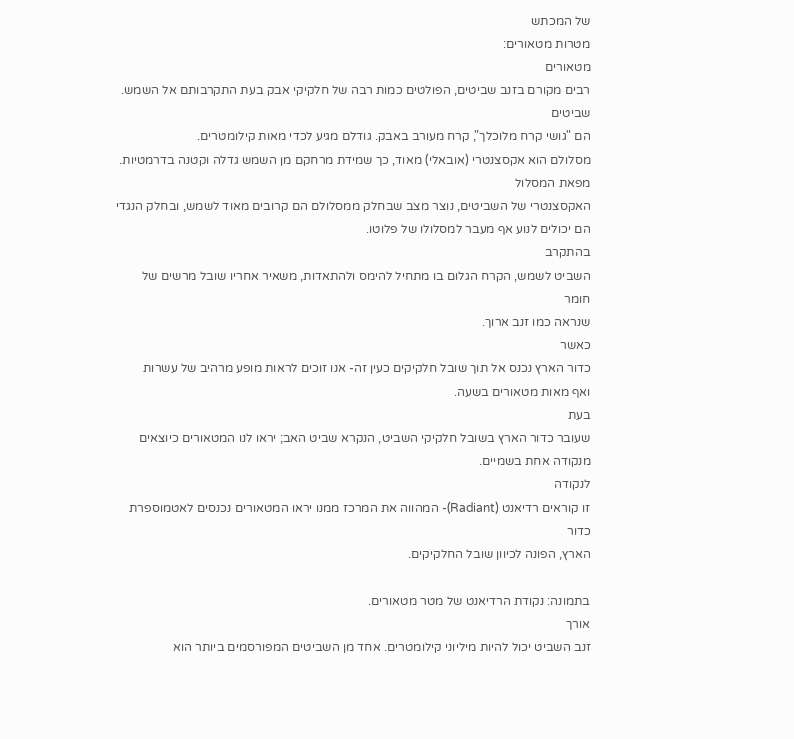של המכתש
מטרות מטאורים:
מטאורים
רבים מקורם בזנב שביטים, הפולטים כמות רבה של חלקיקי אבק בעת התקרבותם אל השמש.
שביטים
הם "גושי קרח מלוכלך", קרח מעורב באבק. גודלם מגיע לכדי מאות קילומטרים.
מסלולם הוא אקסצנטרי (אובאלי) מאוד, כך שמידת מרחקם מן השמש גדלה וקטנה בדרמטיות.
מפאת המסלול
האקסצנטרי של השביטים, נוצר מצב שבחלק ממסלולם הם קרובים מאוד לשמש, ובחלק הנגדי
הם יכולים לנוע אף מעבר למסלולו של פלוטו.
בהתקרב
השביט לשמש, הקרח הגלום בו מתחיל להימס ולהתאדות, משאיר אחריו שובל מרשים של חומר
שנראה כמו זנב ארוך.
כאשר
כדור הארץ נכנס אל תוך שובל חלקיקים כעין זה- אנו זוכים לראות מופע מרהיב של עשרות
ואף מאות מטאורים בשעה.
בעת
שעובר כדור הארץ בשובל חלקיקי השביט, הנקרא שביט האב; יראו לנו המטאורים כיוצאים
מנקודה אחת בשמיים.
לנקודה
זו קוראים רדיאנט (Radiant)- המהווה את המרכז ממנו יראו המטאורים נכנסים לאטמוספרת כדור
הארץ, הפונה לכיוון שובל החלקיקים.

בתמונה: נקודת הרדיאנט של מטר מטאורים.
אורך
זנב השביט יכול להיות מיליוני קילומטרים. אחד מן השביטים המפורסמים ביותר הוא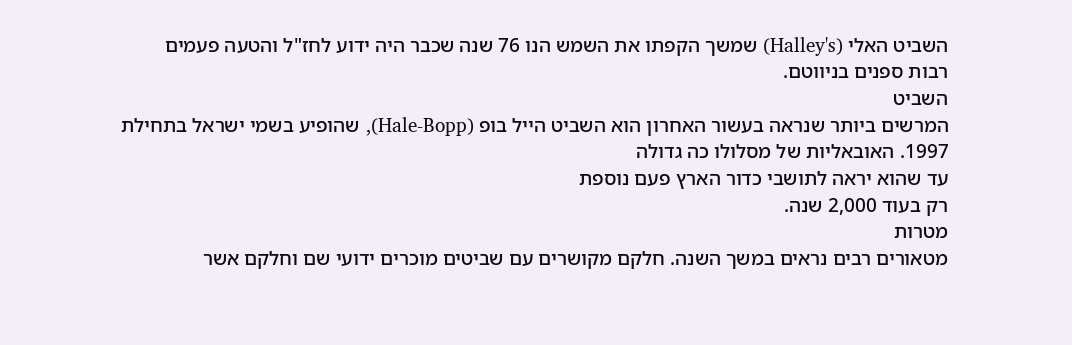השביט האלי (Halley's) שמשך הקפתו את השמש הנו 76 שנה שכבר היה ידוע לחז"ל והטעה פעמים
רבות ספנים בניווטם.
השביט
המרשים ביותר שנראה בעשור האחרון הוא השביט הייל בופ (Hale-Bopp), שהופיע בשמי ישראל בתחילת 1997. האובאליות של מסלולו כה גדולה
עד שהוא יראה לתושבי כדור הארץ פעם נוספת
רק בעוד 2,000 שנה.
מטרות
מטאורים רבים נראים במשך השנה. חלקם מקושרים עם שביטים מוכרים ידועי שם וחלקם אשר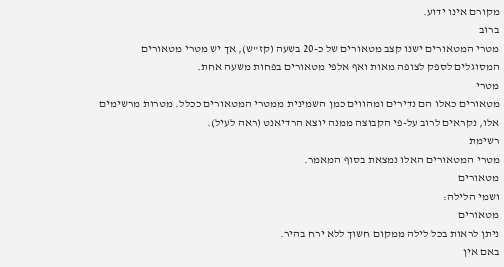מקורם אינו ידוע.
ברוב
מטרי המטאורים ישנו קצב מטאורים של כ-20 בשעה (קז"ש), אך יש מטרי מטאורים
המסוגלים לספק לצופה מאות ואף אלפי מטאורים בפחות משעה אחת.
מטרי
מטאורים כאלו הם נדירים ומהווים כמן השמינית ממטרי המטאורים ככלל. מטרות מרשימים
אלו, נקראים לרוב על-פי הקבוצה ממנה יוצא הרדיאנט (ראה לעיל).
רשימת
מטרי המטאורים האלו נמצאת בסוף המאמר.
מטאורים
ושמי הלילה:
מטאורים
ניתן לראות בכל לילה ממקום חשוך ללא ירח בהיר.
באם אין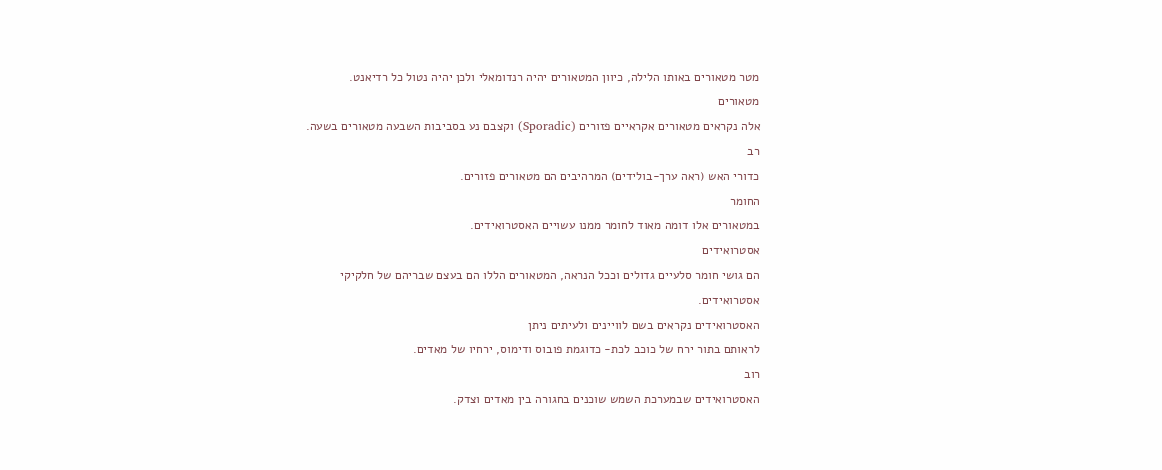מטר מטאורים באותו הלילה, כיוון המטאורים יהיה רנדומאלי ולכן יהיה נטול כל רדיאנט.
מטאורים
אלה נקראים מטאורים אקראיים פזורים (Sporadic) וקצבם נע בסביבות השבעה מטאורים בשעה.
רב
כדורי האש (ראה ערך-בולידים) המרהיבים הם מטאורים פזורים.
החומר
במטאורים אלו דומה מאוד לחומר ממנו עשויים האסטרואידים.
אסטרואידים
הם גושי חומר סלעיים גדולים וככל הנראה, המטאורים הללו הם בעצם שבריהם של חלקיקי
אסטרואידים.
האסטרואידים נקראים בשם לוויינים ולעיתים ניתן
לראותם בתור ירח של כוכב לכת- כדוגמת פובוס ודימוס, ירחיו של מאדים.
רוב
האסטרואידים שבמערכת השמש שוכנים בחגורה בין מאדים וצדק.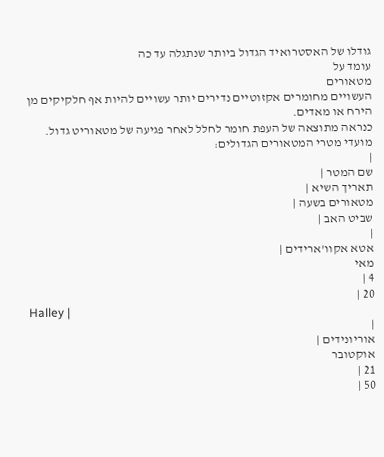גודלו של האסטרואיד הגדול ביותר שנתגלה עד כה
עומד על
מטאורים
העשויים מחומרים אקזוטיים נדירים יותר עשויים להיות אף חלקיקים מן הירח או מאדים.
כנראה מתוצאה של העפת חומר לחלל לאחר פגיעה של מטאוריט גדול.
מועדי מטרי המטאורים הגדולים:
|
שם המטר |
תאריך השיא |
מטאורים בשעה |
שביט האב |
|
אטא אקוו'ארידים |
מאי
4 |
20 |
Halley |
|
אוריונידים |
אוקטובר
21 |
50 |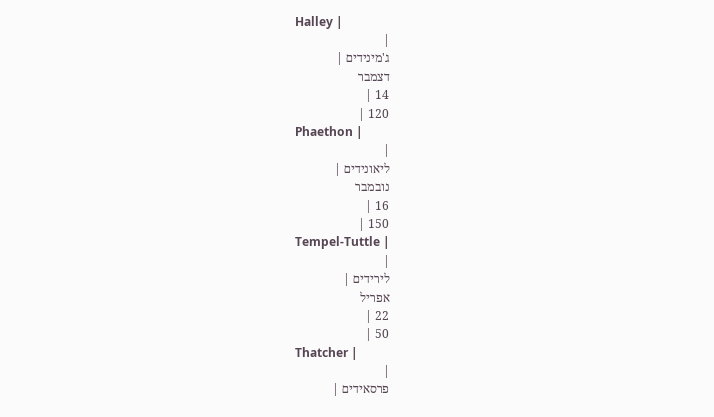Halley |
|
ג'מינידים |
דצמבר
14 |
120 |
Phaethon |
|
ליאונידים |
נובמבר
16 |
150 |
Tempel-Tuttle |
|
לירידים |
אפריל
22 |
50 |
Thatcher |
|
פרסאידים |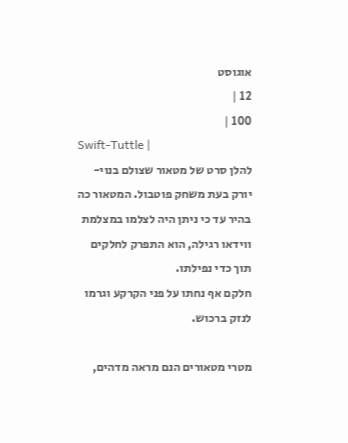אוגוסט
12 |
100 |
Swift-Tuttle |
להלן סרט של מטאור שצולם בנוי-יורק בעת משחק פוטבול. המטאור כה
בהיר עד כי ניתן היה לצלמו במצלמת ווידאו רגילה, הוא התפרק לחלקים תוך כדי נפילתו.
חלקם אף נחתו על פני הקרקע וגרמו לנזק ברכוש.

מטרי מטאורים הנם מראה מדהים,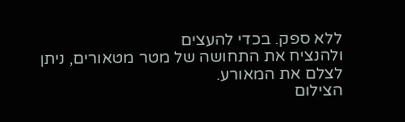ללא ספק. בכדי להעצים
ולהנציח את התחושה של מטר מטאורים, ניתן
לצלם את המאורע.
הצילום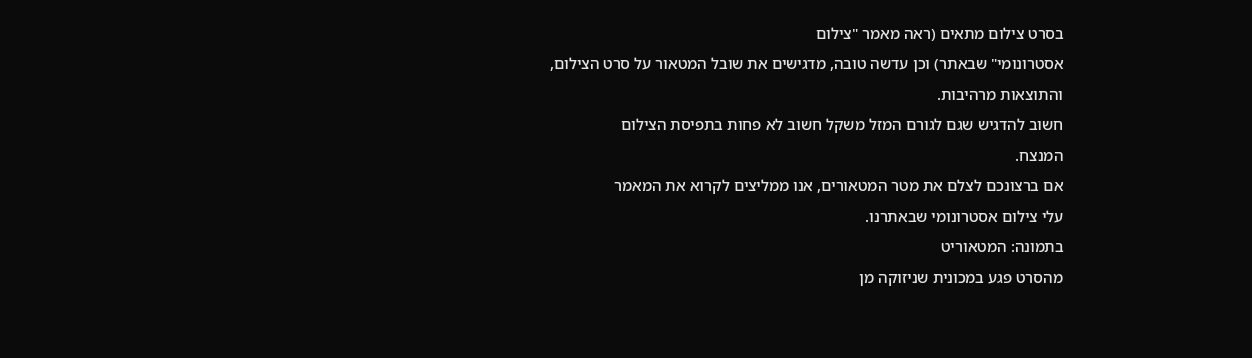בסרט צילום מתאים (ראה מאמר "צילום
אסטרונומי" שבאתר) וכן עדשה טובה, מדגישים את שובל המטאור על סרט הצילום,
והתוצאות מרהיבות.
חשוב להדגיש שגם לגורם המזל משקל חשוב לא פחות בתפיסת הצילום
המנצח.
אם ברצונכם לצלם את מטר המטאורים, אנו ממליצים לקרוא את המאמר
עלי צילום אסטרונומי שבאתרנו.
בתמונה: המטאוריט
מהסרט פגע במכונית שניזוקה מן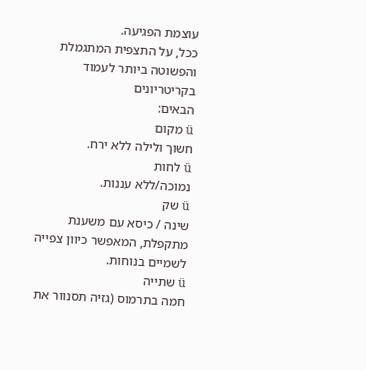עוצמת הפגיעה.
ככל, על התצפית המתגמלת והפשוטה ביותר לעמוד בקריטריונים
הבאים:
ü מקום
חשוך ולילה ללא ירח.
ü לחות
נמוכה/ללא עננות.
ü שק
שינה / כיסא עם משענת מתקפלת, המאפשר כיוון צפייה לשמיים בנוחות.
ü שתייה
חמה בתרמוס (גזיה תסנוור את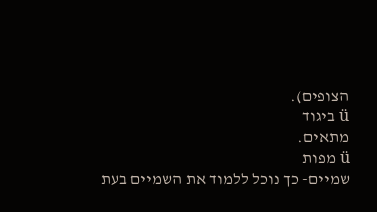הצופים).
ü ביגוד
מתאים.
ü מפות
שמיים- כך נוכל ללמוד את השמיים בעת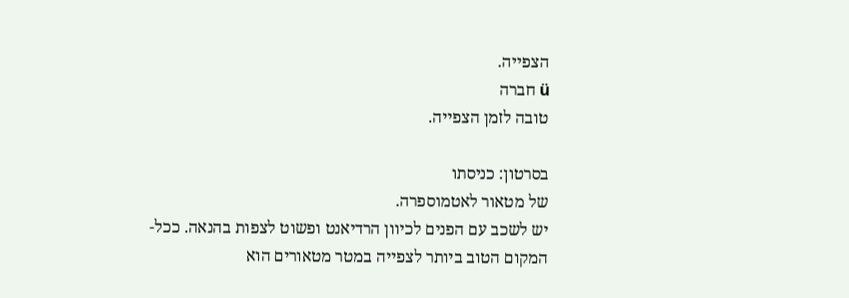הצפייה.
ü חברה
טובה לזמן הצפייה.

בסרטון: כניסתו
של מטאור לאטמוספרה.
יש לשכב עם הפנים לכיוון הרדיאנט ופשוט לצפות בהנאה. ככל-
המקום הטוב ביותר לצפייה במטר מטאורים הוא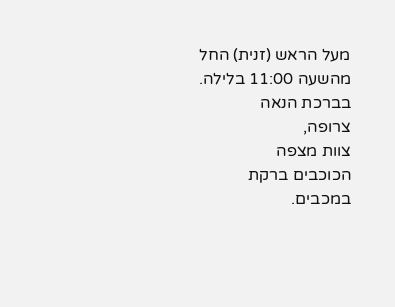מעל הראש (זנית) החל מהשעה 11:00 בלילה.
בברכת הנאה
צרופה,
צוות מצפה
הכוכבים ברקת במכבים.